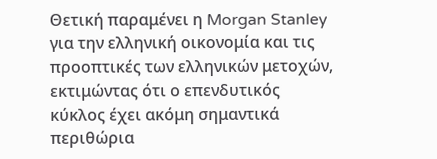Θετική παραμένει η Morgan Stanley για την ελληνική οικονομία και τις προοπτικές των ελληνικών μετοχών, εκτιμώντας ότι ο επενδυτικός κύκλος έχει ακόμη σημαντικά περιθώρια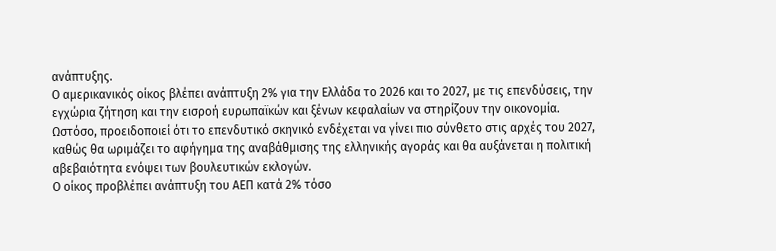ανάπτυξης.
Ο αμερικανικός οίκος βλέπει ανάπτυξη 2% για την Ελλάδα το 2026 και το 2027, με τις επενδύσεις, την εγχώρια ζήτηση και την εισροή ευρωπαϊκών και ξένων κεφαλαίων να στηρίζουν την οικονομία.
Ωστόσο, προειδοποιεί ότι το επενδυτικό σκηνικό ενδέχεται να γίνει πιο σύνθετο στις αρχές του 2027, καθώς θα ωριμάζει το αφήγημα της αναβάθμισης της ελληνικής αγοράς και θα αυξάνεται η πολιτική αβεβαιότητα ενόψει των βουλευτικών εκλογών.
Ο οίκος προβλέπει ανάπτυξη του ΑΕΠ κατά 2% τόσο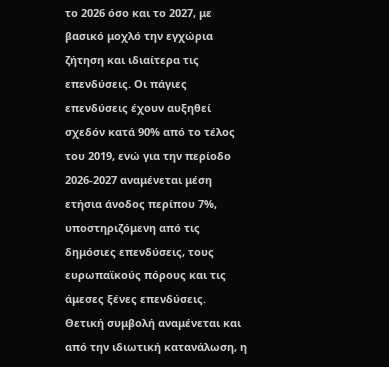το 2026 όσο και το 2027, με βασικό μοχλό την εγχώρια ζήτηση και ιδιαίτερα τις επενδύσεις. Οι πάγιες επενδύσεις έχουν αυξηθεί σχεδόν κατά 90% από το τέλος του 2019, ενώ για την περίοδο 2026-2027 αναμένεται μέση ετήσια άνοδος περίπου 7%, υποστηριζόμενη από τις δημόσιες επενδύσεις, τους ευρωπαϊκούς πόρους και τις άμεσες ξένες επενδύσεις.
Θετική συμβολή αναμένεται και από την ιδιωτική κατανάλωση, η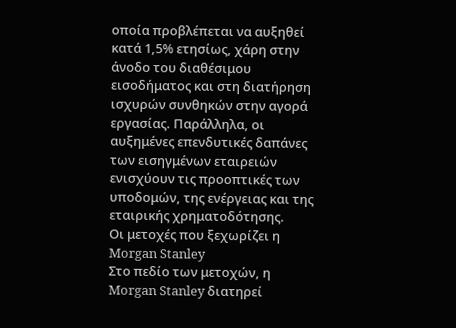οποία προβλέπεται να αυξηθεί κατά 1,5% ετησίως, χάρη στην άνοδο του διαθέσιμου εισοδήματος και στη διατήρηση ισχυρών συνθηκών στην αγορά εργασίας. Παράλληλα, οι αυξημένες επενδυτικές δαπάνες των εισηγμένων εταιρειών ενισχύουν τις προοπτικές των υποδομών, της ενέργειας και της εταιρικής χρηματοδότησης.
Οι μετοχές που ξεχωρίζει η Morgan Stanley
Στο πεδίο των μετοχών, η Morgan Stanley διατηρεί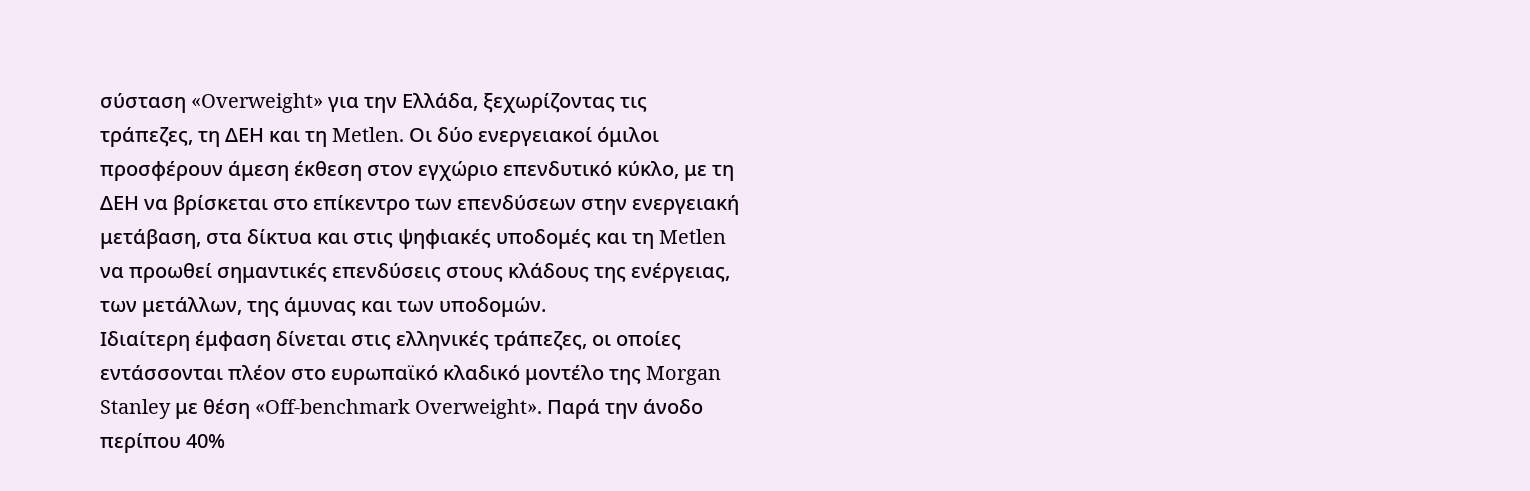σύσταση «Overweight» για την Ελλάδα, ξεχωρίζοντας τις τράπεζες, τη ΔΕΗ και τη Metlen. Οι δύο ενεργειακοί όμιλοι προσφέρουν άμεση έκθεση στον εγχώριο επενδυτικό κύκλο, με τη ΔΕΗ να βρίσκεται στο επίκεντρο των επενδύσεων στην ενεργειακή μετάβαση, στα δίκτυα και στις ψηφιακές υποδομές και τη Metlen να προωθεί σημαντικές επενδύσεις στους κλάδους της ενέργειας, των μετάλλων, της άμυνας και των υποδομών.
Ιδιαίτερη έμφαση δίνεται στις ελληνικές τράπεζες, οι οποίες εντάσσονται πλέον στο ευρωπαϊκό κλαδικό μοντέλο της Morgan Stanley με θέση «Off-benchmark Overweight». Παρά την άνοδο περίπου 40%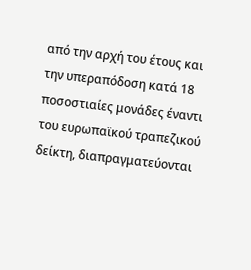από την αρχή του έτους και την υπεραπόδοση κατά 18 ποσοστιαίες μονάδες έναντι του ευρωπαϊκού τραπεζικού δείκτη, διαπραγματεύονται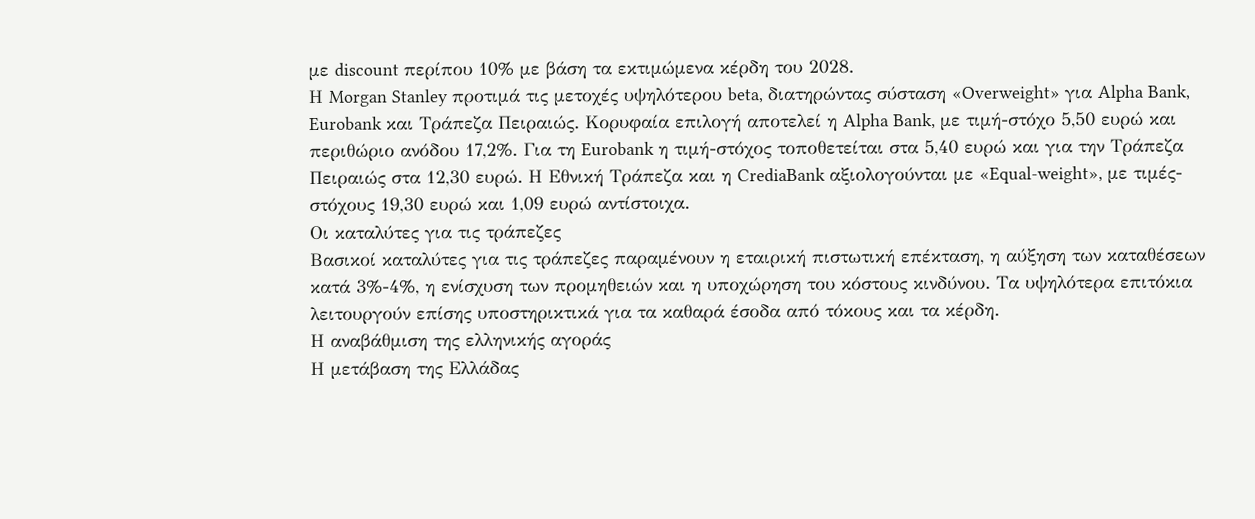με discount περίπου 10% με βάση τα εκτιμώμενα κέρδη του 2028.
Η Morgan Stanley προτιμά τις μετοχές υψηλότερου beta, διατηρώντας σύσταση «Overweight» για Alpha Bank, Eurobank και Τράπεζα Πειραιώς. Κορυφαία επιλογή αποτελεί η Alpha Bank, με τιμή-στόχο 5,50 ευρώ και περιθώριο ανόδου 17,2%. Για τη Eurobank η τιμή-στόχος τοποθετείται στα 5,40 ευρώ και για την Τράπεζα Πειραιώς στα 12,30 ευρώ. Η Εθνική Τράπεζα και η CrediaBank αξιολογούνται με «Equal-weight», με τιμές-στόχους 19,30 ευρώ και 1,09 ευρώ αντίστοιχα.
Οι καταλύτες για τις τράπεζες
Βασικοί καταλύτες για τις τράπεζες παραμένουν η εταιρική πιστωτική επέκταση, η αύξηση των καταθέσεων κατά 3%-4%, η ενίσχυση των προμηθειών και η υποχώρηση του κόστους κινδύνου. Τα υψηλότερα επιτόκια λειτουργούν επίσης υποστηρικτικά για τα καθαρά έσοδα από τόκους και τα κέρδη.
Η αναβάθμιση της ελληνικής αγοράς
Η μετάβαση της Ελλάδας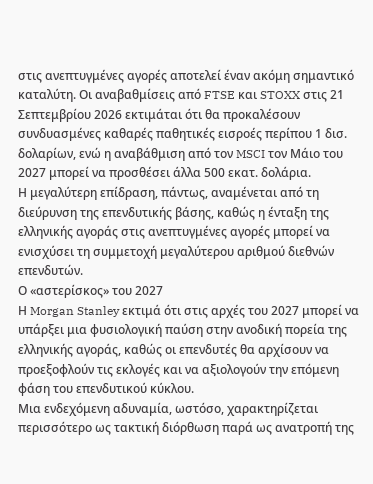στις ανεπτυγμένες αγορές αποτελεί έναν ακόμη σημαντικό καταλύτη. Οι αναβαθμίσεις από FTSE και STOXX στις 21 Σεπτεμβρίου 2026 εκτιμάται ότι θα προκαλέσουν συνδυασμένες καθαρές παθητικές εισροές περίπου 1 δισ. δολαρίων, ενώ η αναβάθμιση από τον MSCI τον Μάιο του 2027 μπορεί να προσθέσει άλλα 500 εκατ. δολάρια.
Η μεγαλύτερη επίδραση, πάντως, αναμένεται από τη διεύρυνση της επενδυτικής βάσης, καθώς η ένταξη της ελληνικής αγοράς στις ανεπτυγμένες αγορές μπορεί να ενισχύσει τη συμμετοχή μεγαλύτερου αριθμού διεθνών επενδυτών.
Ο «αστερίσκος» του 2027
Η Morgan Stanley εκτιμά ότι στις αρχές του 2027 μπορεί να υπάρξει μια φυσιολογική παύση στην ανοδική πορεία της ελληνικής αγοράς, καθώς οι επενδυτές θα αρχίσουν να προεξοφλούν τις εκλογές και να αξιολογούν την επόμενη φάση του επενδυτικού κύκλου.
Μια ενδεχόμενη αδυναμία, ωστόσο, χαρακτηρίζεται περισσότερο ως τακτική διόρθωση παρά ως ανατροπή της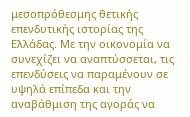μεσοπρόθεσμης θετικής επενδυτικής ιστορίας της Ελλάδας. Με την οικονομία να συνεχίζει να αναπτύσσεται, τις επενδύσεις να παραμένουν σε υψηλά επίπεδα και την αναβάθμιση της αγοράς να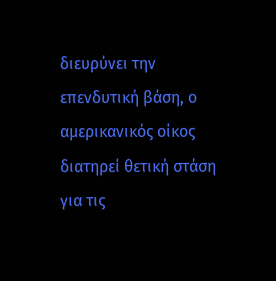διευρύνει την επενδυτική βάση, ο αμερικανικός οίκος διατηρεί θετική στάση για τις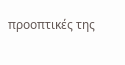προοπτικές της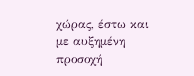χώρας, έστω και με αυξημένη προσοχή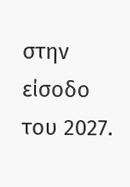στην είσοδο του 2027.